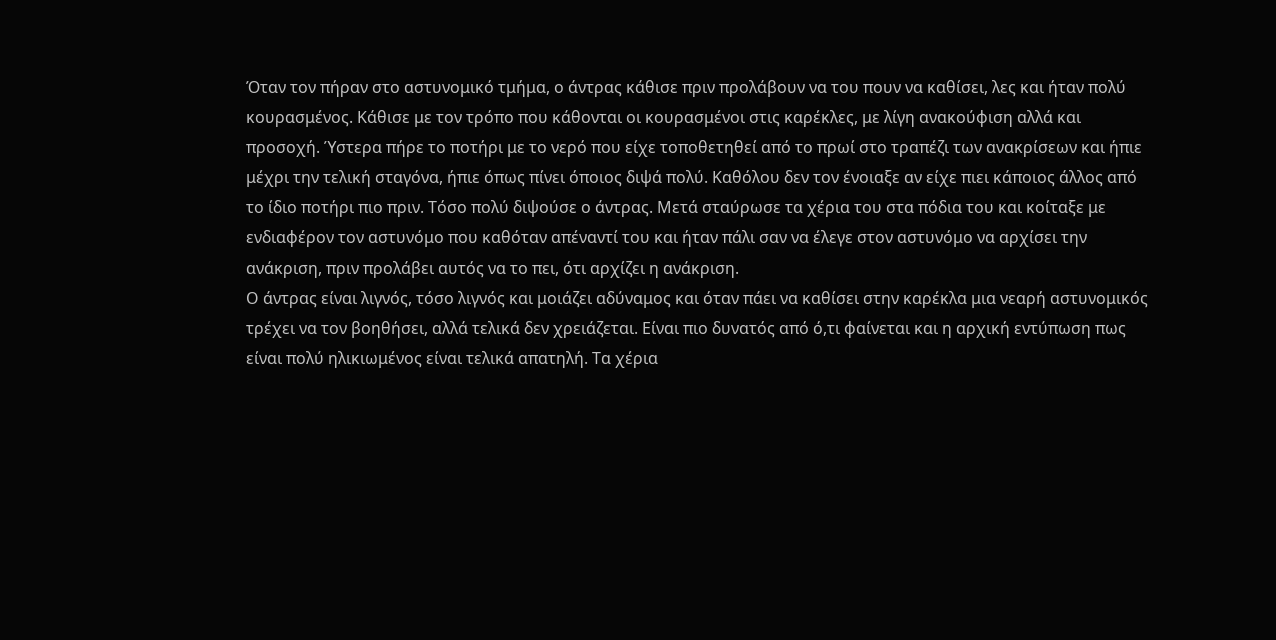Όταν τον πήραν στο αστυνομικό τμήμα, ο άντρας κάθισε πριν προλάβουν να του πουν να καθίσει, λες και ήταν πολύ κουρασμένος. Κάθισε με τον τρόπο που κάθονται οι κουρασμένοι στις καρέκλες, με λίγη ανακούφιση αλλά και προσοχή. Ύστερα πήρε το ποτήρι με το νερό που είχε τοποθετηθεί από το πρωί στο τραπέζι των ανακρίσεων και ήπιε μέχρι την τελική σταγόνα, ήπιε όπως πίνει όποιος διψά πολύ. Καθόλου δεν τον ένοιαξε αν είχε πιει κάποιος άλλος από το ίδιο ποτήρι πιο πριν. Τόσο πολύ διψούσε ο άντρας. Μετά σταύρωσε τα χέρια του στα πόδια του και κοίταξε με ενδιαφέρον τον αστυνόμο που καθόταν απέναντί του και ήταν πάλι σαν να έλεγε στον αστυνόμο να αρχίσει την ανάκριση, πριν προλάβει αυτός να το πει, ότι αρχίζει η ανάκριση.
Ο άντρας είναι λιγνός, τόσο λιγνός και μοιάζει αδύναμος και όταν πάει να καθίσει στην καρέκλα μια νεαρή αστυνομικός τρέχει να τον βοηθήσει, αλλά τελικά δεν χρειάζεται. Είναι πιο δυνατός από ό,τι φαίνεται και η αρχική εντύπωση πως είναι πολύ ηλικιωμένος είναι τελικά απατηλή. Τα χέρια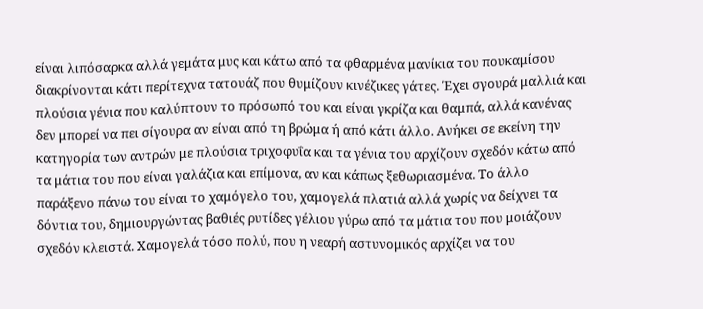είναι λιπόσαρκα αλλά γεμάτα μυς και κάτω από τα φθαρμένα μανίκια του πουκαμίσου διακρίνονται κάτι περίτεχνα τατουάζ που θυμίζουν κινέζικες γάτες. Έχει σγουρά μαλλιά και πλούσια γένια που καλύπτουν το πρόσωπό του και είναι γκρίζα και θαμπά, αλλά κανένας δεν μπορεί να πει σίγουρα αν είναι από τη βρώμα ή από κάτι άλλο. Ανήκει σε εκείνη την κατηγορία των αντρών με πλούσια τριχοφυΐα και τα γένια του αρχίζουν σχεδόν κάτω από τα μάτια του που είναι γαλάζια και επίμονα, αν και κάπως ξεθωριασμένα. Το άλλο παράξενο πάνω του είναι το χαμόγελο του, χαμογελά πλατιά αλλά χωρίς να δείχνει τα δόντια του, δημιουργώντας βαθιές ρυτίδες γέλιου γύρω από τα μάτια του που μοιάζουν σχεδόν κλειστά. Χαμογελά τόσο πολύ, που η νεαρή αστυνομικός αρχίζει να του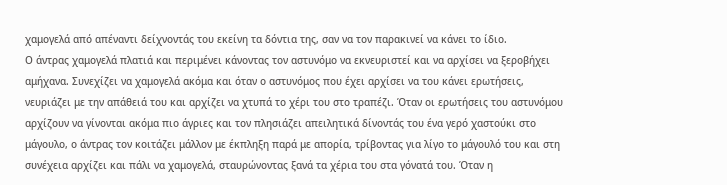χαμογελά από απέναντι δείχνοντάς του εκείνη τα δόντια της, σαν να τον παρακινεί να κάνει το ίδιο.
Ο άντρας χαμογελά πλατιά και περιμένει κάνοντας τον αστυνόμο να εκνευριστεί και να αρχίσει να ξεροβήχει αμήχανα. Συνεχίζει να χαμογελά ακόμα και όταν ο αστυνόμος που έχει αρχίσει να του κάνει ερωτήσεις, νευριάζει με την απάθειά του και αρχίζει να χτυπά το χέρι του στο τραπέζι. Όταν οι ερωτήσεις του αστυνόμου αρχίζουν να γίνονται ακόμα πιο άγριες και τον πλησιάζει απειλητικά δίνοντάς του ένα γερό χαστούκι στο μάγουλο, ο άντρας τον κοιτάζει μάλλον με έκπληξη παρά με απορία, τρίβοντας για λίγο το μάγουλό του και στη συνέχεια αρχίζει και πάλι να χαμογελά, σταυρώνοντας ξανά τα χέρια του στα γόνατά του. Όταν η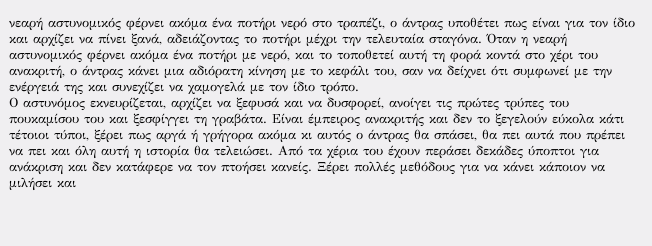νεαρή αστυνομικός φέρνει ακόμα ένα ποτήρι νερό στο τραπέζι, ο άντρας υποθέτει πως είναι για τον ίδιο και αρχίζει να πίνει ξανά, αδειάζοντας το ποτήρι μέχρι την τελευταία σταγόνα. Όταν η νεαρή αστυνομικός φέρνει ακόμα ένα ποτήρι με νερό, και το τοποθετεί αυτή τη φορά κοντά στο χέρι του ανακριτή, ο άντρας κάνει μια αδιόρατη κίνηση με το κεφάλι του, σαν να δείχνει ότι συμφωνεί με την ενέργειά της και συνεχίζει να χαμογελά με τον ίδιο τρόπο.
Ο αστυνόμος εκνευρίζεται, αρχίζει να ξεφυσά και να δυσφορεί, ανοίγει τις πρώτες τρύπες του πουκαμίσου του και ξεσφίγγει τη γραβάτα. Είναι έμπειρος ανακριτής και δεν το ξεγελούν εύκολα κάτι τέτοιοι τύποι, ξέρει πως αργά ή γρήγορα ακόμα κι αυτός ο άντρας θα σπάσει, θα πει αυτά που πρέπει να πει και όλη αυτή η ιστορία θα τελειώσει. Από τα χέρια του έχουν περάσει δεκάδες ύποπτοι για ανάκριση και δεν κατάφερε να τον πτοήσει κανείς. Ξέρει πολλές μεθόδους για να κάνει κάποιον να μιλήσει και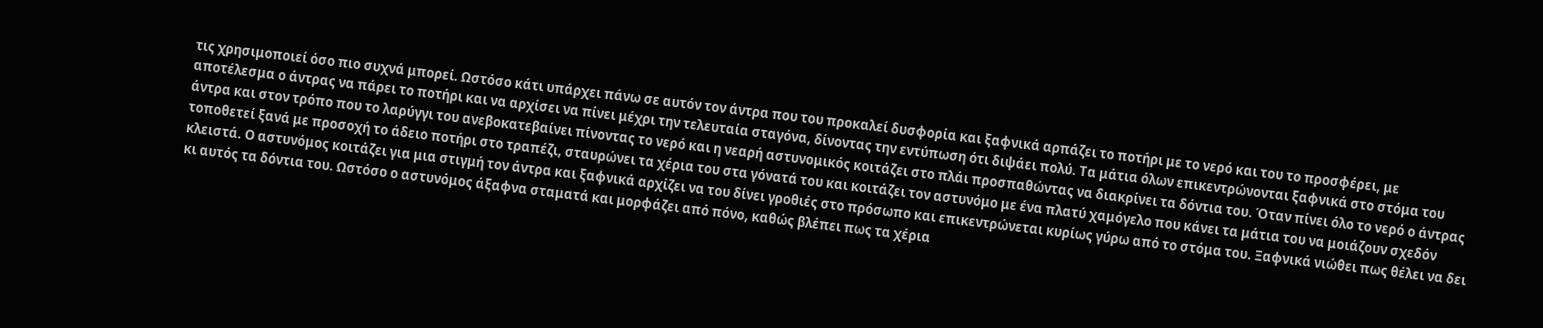τις χρησιμοποιεί όσο πιο συχνά μπορεί. Ωστόσο κάτι υπάρχει πάνω σε αυτόν τον άντρα που του προκαλεί δυσφορία και ξαφνικά αρπάζει το ποτήρι με το νερό και του το προσφέρει, με αποτέλεσμα ο άντρας να πάρει το ποτήρι και να αρχίσει να πίνει μέχρι την τελευταία σταγόνα, δίνοντας την εντύπωση ότι διψάει πολύ. Τα μάτια όλων επικεντρώνονται ξαφνικά στο στόμα του άντρα και στον τρόπο που το λαρύγγι του ανεβοκατεβαίνει πίνοντας το νερό και η νεαρή αστυνομικός κοιτάζει στο πλάι προσπαθώντας να διακρίνει τα δόντια του. Όταν πίνει όλο το νερό ο άντρας τοποθετεί ξανά με προσοχή το άδειο ποτήρι στο τραπέζι, σταυρώνει τα χέρια του στα γόνατά του και κοιτάζει τον αστυνόμο με ένα πλατύ χαμόγελο που κάνει τα μάτια του να μοιάζουν σχεδόν κλειστά. Ο αστυνόμος κοιτάζει για μια στιγμή τον άντρα και ξαφνικά αρχίζει να του δίνει γροθιές στο πρόσωπο και επικεντρώνεται κυρίως γύρω από το στόμα του. Ξαφνικά νιώθει πως θέλει να δει κι αυτός τα δόντια του. Ωστόσο ο αστυνόμος άξαφνα σταματά και μορφάζει από πόνο, καθώς βλέπει πως τα χέρια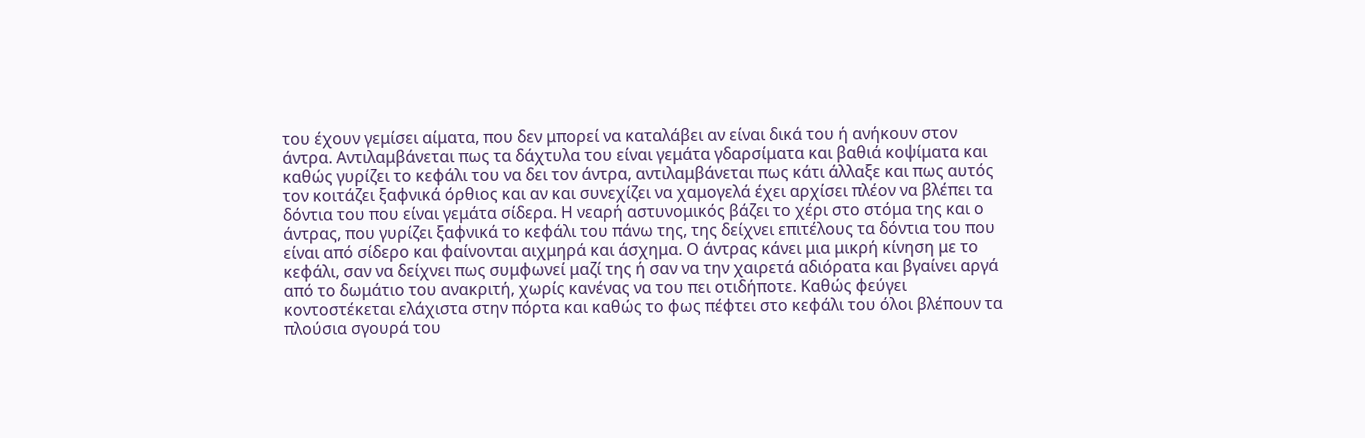του έχουν γεμίσει αίματα, που δεν μπορεί να καταλάβει αν είναι δικά του ή ανήκουν στον άντρα. Αντιλαμβάνεται πως τα δάχτυλα του είναι γεμάτα γδαρσίματα και βαθιά κοψίματα και καθώς γυρίζει το κεφάλι του να δει τον άντρα, αντιλαμβάνεται πως κάτι άλλαξε και πως αυτός τον κοιτάζει ξαφνικά όρθιος και αν και συνεχίζει να χαμογελά έχει αρχίσει πλέον να βλέπει τα δόντια του που είναι γεμάτα σίδερα. Η νεαρή αστυνομικός βάζει το χέρι στο στόμα της και ο άντρας, που γυρίζει ξαφνικά το κεφάλι του πάνω της, της δείχνει επιτέλους τα δόντια του που είναι από σίδερο και φαίνονται αιχμηρά και άσχημα. Ο άντρας κάνει μια μικρή κίνηση με το κεφάλι, σαν να δείχνει πως συμφωνεί μαζί της ή σαν να την χαιρετά αδιόρατα και βγαίνει αργά από το δωμάτιο του ανακριτή, χωρίς κανένας να του πει οτιδήποτε. Καθώς φεύγει κοντοστέκεται ελάχιστα στην πόρτα και καθώς το φως πέφτει στο κεφάλι του όλοι βλέπουν τα πλούσια σγουρά του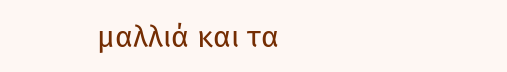μαλλιά και τα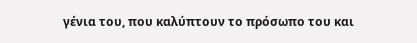γένια του, που καλύπτουν το πρόσωπο του και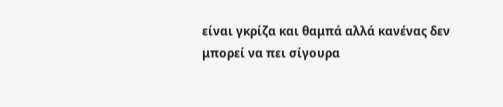είναι γκρίζα και θαμπά αλλά κανένας δεν μπορεί να πει σίγουρα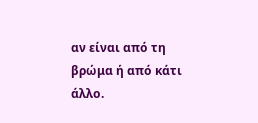αν είναι από τη βρώμα ή από κάτι άλλο.